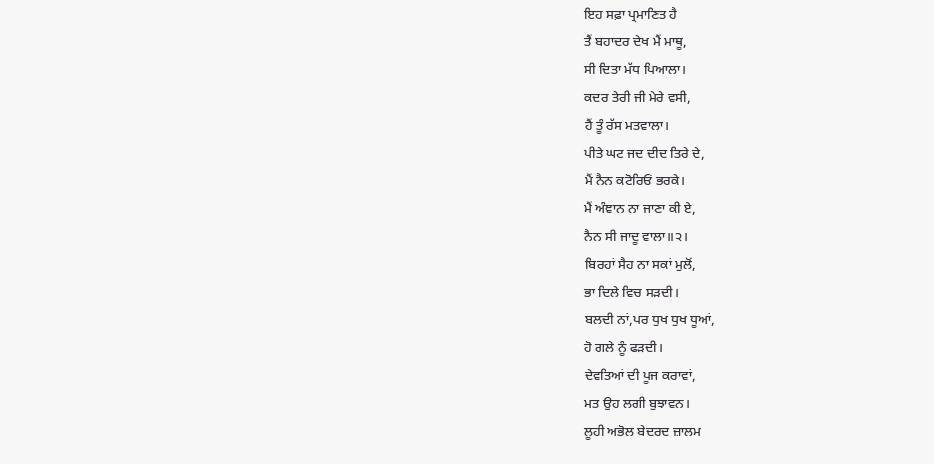ਇਹ ਸਫ਼ਾ ਪ੍ਰਮਾਣਿਤ ਹੈ
ਤੈਂ ਬਹਾਦਰ ਦੇਖ ਮੈਂ ਮਾਥੂ,
ਸੀ ਦਿਤਾ ਮੱਧ ਪਿਆਲਾ।
ਕਦਰ ਤੇਰੀ ਜੀ ਮੇਰੇ ਵਸੀ,
ਹੈਂ ਤੂੰ ਰੱਸ ਮਤਵਾਲਾ।
ਪੀਤੇ ਘਟ ਜਦ ਦੀਦ ਤਿਰੇ ਦੇ,
ਮੈਂ ਨੈਨ ਕਟੋਰਿਓਂ ਭਰਕੇ।
ਮੈਂ ਅੰਞਾਨ ਨਾ ਜਾਣਾ ਕੀ ਏ,
ਨੈਨ ਸੀ ਜਾਦੂ ਵਾਲਾ॥੨।
ਬਿਰਹਾਂ ਸੈਹ ਨਾ ਸਕਾਂ ਮੁਲੋਂ,
ਭਾ ਦਿਲੇ ਵਿਚ ਸੜਦੀ।
ਬਲਦੀ ਨਾਂ,ਪਰ ਧੁਖ ਧੁਖ ਧੂਆਂ,
ਹੋ ਗਲੇ ਨੂੰ ਫੜਦੀ।
ਦੇਵਤਿਆਂ ਦੀ ਪੂਜ ਕਰਾਵਾਂ,
ਮਤ ਉਹ ਲਗੀ ਬੁਝਾਵਨ।
ਲੂਹੀ ਅਭੋਲ ਬੇਦਰਦ ਜ਼ਾਲਮ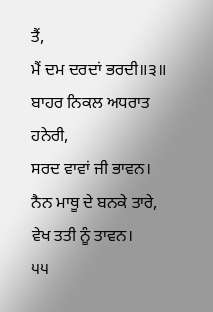ਤੈਂ,
ਮੈਂ ਦਮ ਦਰਦਾਂ ਭਰਦੀ॥੩॥
ਬਾਹਰ ਨਿਕਲ ਅਧਰਾਤ ਹਨੇਰੀ,
ਸਰਦ ਵਾਵਾਂ ਜੀ ਭਾਵਨ।
ਨੈਨ ਮਾਥੂ ਦੇ ਬਨਕੇ ਤਾਰੇ,
ਵੇਖ ਤਤੀ ਨੂੰ ਤਾਵਨ।
੫੫